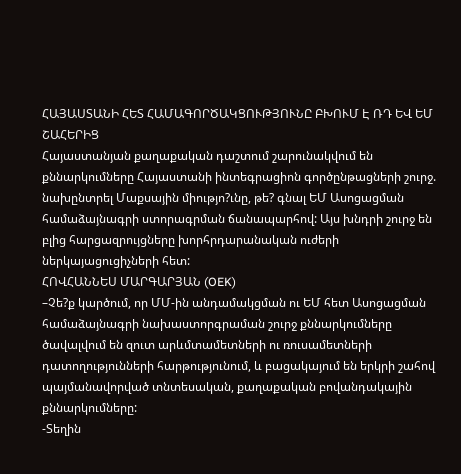ՀԱՅԱՍՏԱՆԻ ՀԵՏ ՀԱՄԱԳՈՐԾԱԿՑՈՒԹՅՈՒՆԸ ԲԽՈՒՄ Է ՌԴ ԵՎ ԵՄ ՇԱՀԵՐԻՑ
Հայաստանյան քաղաքական դաշտում շարունակվում են քննարկումները Հայաստանի ինտեգրացիոն գործընթացների շուրջ. նախընտրել Մաքսային միությո?ւնը, թե? գնալ ԵՄ Ասոցացման համաձայնագրի ստորագրման ճանապարհով: Այս խնդրի շուրջ են բլից հարցազրույցները խորհրդարանական ուժերի ներկայացուցիչների հետ:
ՀՈՎՀԱՆՆԵՍ ՄԱՐԳԱՐՅԱՆ (OEK)
–Չե?ք կարծում, որ ՄՄ-ին անդամակցման ու ԵՄ հետ Ասոցացման համաձայնագրի նախաստորգրաման շուրջ քննարկումները ծավալվում են զուտ արևմտամետների ու ռուսամետների դատողությունների հարթությունում, և բացակայում են երկրի շահով պայմանավորված տնտեսական, քաղաքական բովանդակային քննարկումները:
-Տեղին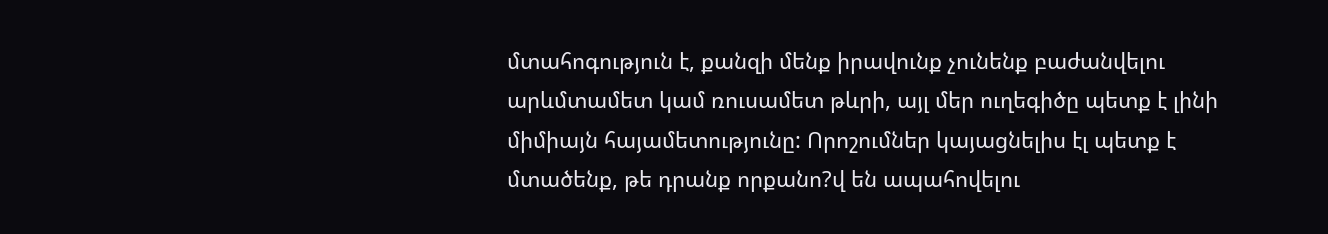մտահոգություն է, քանզի մենք իրավունք չունենք բաժանվելու արևմտամետ կամ ռուսամետ թևրի, այլ մեր ուղեգիծը պետք է լինի միմիայն հայամետությունը: Որոշումներ կայացնելիս էլ պետք է մտածենք, թե դրանք որքանո?վ են ապահովելու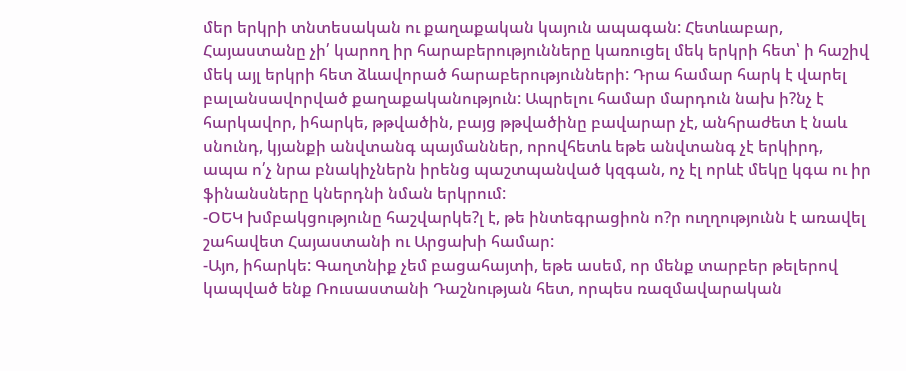մեր երկրի տնտեսական ու քաղաքական կայուն ապագան: Հետևաբար, Հայաստանը չի՛ կարող իր հարաբերությունները կառուցել մեկ երկրի հետ՝ ի հաշիվ մեկ այլ երկրի հետ ձևավորած հարաբերությունների: Դրա համար հարկ է վարել բալանսավորված քաղաքականություն: Ապրելու համար մարդուն նախ ի?նչ է հարկավոր, իհարկե, թթվածին, բայց թթվածինը բավարար չէ, անհրաժետ է նաև սնունդ, կյանքի անվտանգ պայմաններ, որովհետև եթե անվտանգ չէ երկիրդ, ապա ո՛չ նրա բնակիչներն իրենց պաշտպանված կզգան, ոչ էլ որևէ մեկը կգա ու իր ֆինանսները կներդնի նման երկրում:
-ՕԵԿ խմբակցությունը հաշվարկե?լ է, թե ինտեգրացիոն ո?ր ուղղությունն է առավել շահավետ Հայաստանի ու Արցախի համար:
-Այո, իհարկե: Գաղտնիք չեմ բացահայտի, եթե ասեմ, որ մենք տարբեր թելերով կապված ենք Ռուսաստանի Դաշնության հետ, որպես ռազմավարական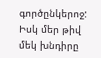գործընկերոջ: Իսկ մեր թիվ մեկ խնդիրը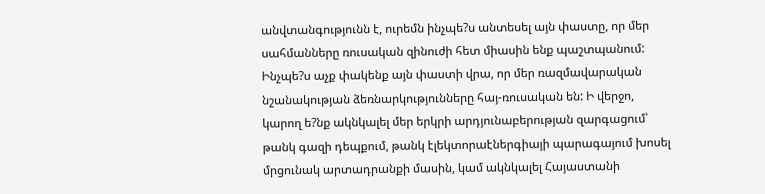անվտանգությունն է, ուրեմն ինչպե?ս անտեսել այն փաստը, որ մեր սահմանները ռուսական զինուժի հետ միասին ենք պաշտպանում: Ինչպե?ս աչք փակենք այն փաստի վրա, որ մեր ռազմավարական նշանակության ձեռնարկությունները հայ-ռուսական են: Ի վերջո, կարող ե?նք ակնկալել մեր երկրի արդյունաբերության զարգացում՝ թանկ գազի դեպքում, թանկ էլեկտորաէներգիայի պարագայում խոսել մրցունակ արտադրանքի մասին, կամ ակնկալել Հայաստանի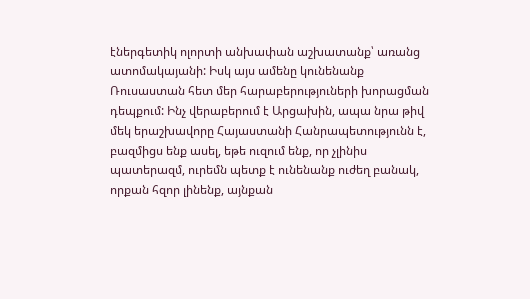էներգետիկ ոլորտի անխափան աշխատանք՝ առանց ատոմակայանի: Իսկ այս ամենը կունենանք Ռուսաստան հետ մեր հարաբերություների խորացման դեպքում: Ինչ վերաբերում է Արցախին, ապա նրա թիվ մեկ երաշխավորը Հայաստանի Հանրապետությունն է, բազմիցս ենք ասել, եթե ուզում ենք, որ չլինիս պատերազմ, ուրեմն պետք է ունենանք ուժեղ բանակ, որքան հզոր լինենք, այնքան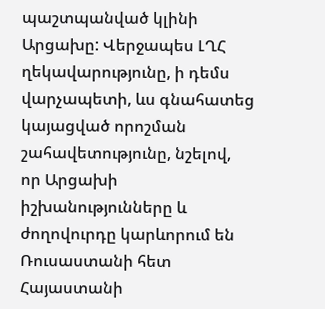պաշտպանված կլինի Արցախը: Վերջապես ԼՂՀ ղեկավարությունը, ի դեմս վարչապետի, ևս գնահատեց կայացված որոշման շահավետությունը, նշելով, որ Արցախի իշխանությունները և ժողովուրդը կարևորում են Ռուսաստանի հետ Հայաստանի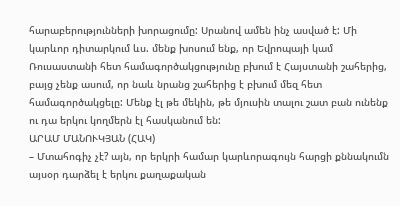հարաբերությունների խորացումը: Սրանով ամեն ինչ ասված է: Մի կարևոր դիտարկում ևս. մենք խոսում ենք, որ Եվրոպայի կամ Ռուսաստանի հետ համագործակցությունը բխում է Հայստանի շահերից, բայց չենք ասում, որ նաև նրանց շահերից է բխում մեզ հետ համագործակցելը: Մենք էլ թե մեկին, թե մյուսին տալու շատ բան ունենք ու դա երկու կողմերն էլ հասկանում են:
ԱՐԱՄ ՄԱՆՈՒԿՅԱՆ (ՀԱԿ)
– Մտահոգիչ չէ? այն, որ երկրի համար կարևորագույն հարցի քննակումն այսօր դարձել է երկու քաղաքական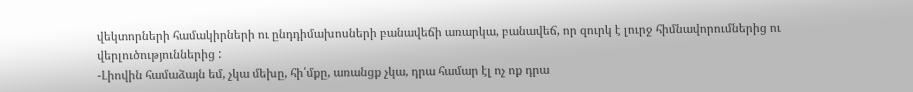վեկտորների համակիրների ու ընդդիմախոսների բանավեճի առարկա, բանավեճ, որ զուրկ է լուրջ հիմնավորումներից ու վերլուծություններից :
-Լիովին համաձայն եմ, չկա մեխը, հի՛մքը, առանցք չկա, դրա համար էլ ոչ ոք դրա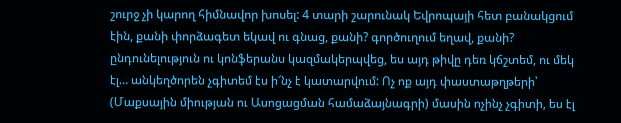շուրջ չի կարող հիմնավոր խոսել: 4 տարի շարունակ Եվրոպայի հետ բանակցում էին, քանի փորձագետ եկավ ու գնաց, քանի? գործուղում եղավ, քանի? ընդունելություն ու կոնֆերանս կազմակերպվեց, ես այդ թիվը դեռ կճշտեմ, ու մեկ էլ… անկեղծորեն չգիտեմ էս ի՜նչ է կատարվում: Ոչ ոք այդ փաստաթղթերի՝ (Մաքսային միության ու Ասոցացման համաձայնագրի) մասին ոչինչ չգիտի, ես էլ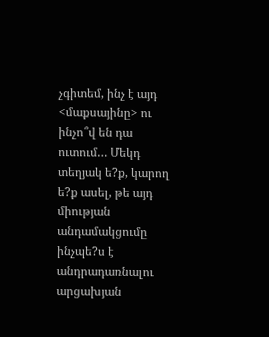չգիտեմ, ինչ է այդ <մաքսայինը> ու ինչո՞վ են դա ուտում… Մեկդ տեղյակ ե?ք, կարող ե?ք ասել, թե այդ միության անդամակցումը ինչպե?ս է անդրադառնալու արցախյան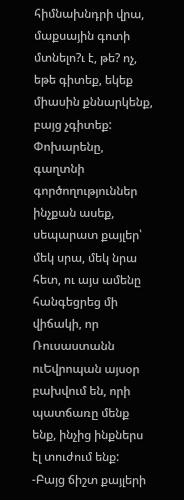հիմնախնդրի վրա, մաքսային գոտի մտնելո?ւ է, թե? ոչ, եթե գիտեք, եկեք միասին քննարկենք, բայց չգիտեք: Փոխարենը, գաղտնի գործողություններ ինչքան ասեք, սեպարատ քայլեր՝ մեկ սրա, մեկ նրա հետ, ու այս ամենը հանգեցրեց մի վիճակի, որ Ռուսաստանն ուԵվրոպան այսօր բախվում են, որի պատճառը մենք ենք, ինչից ինքներս էլ տուժում ենք:
-Բայց ճիշտ քայլերի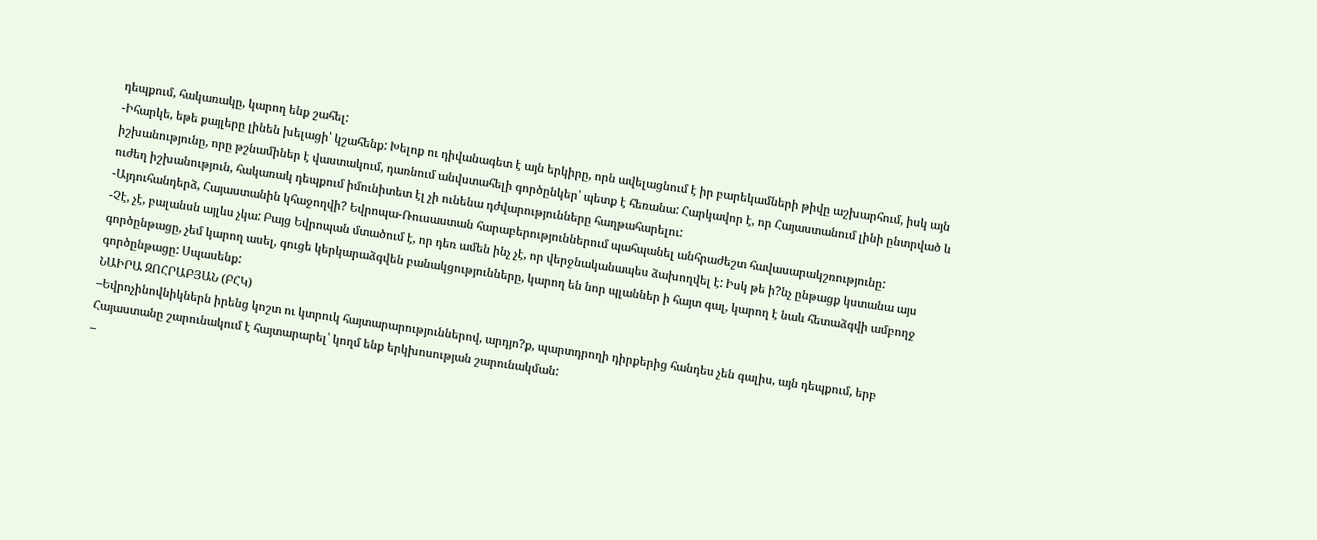դեպքում, հակառակը, կարող ենք շահել:
-Իհարկե, եթե քայլերը լինեն խելացի՝ կշահենք: Խելոք ու դիվանագետ է այն երկիրը, որն ավելացնում է իր բարեկամների թիվը աշխարհում, իսկ այն իշխանությունը, որը թշնամիներ է վաստակում, դառնում անվստահելի գործընկեր՝ պետք է հեռանա: Հարկավոր է, որ Հայաստանում լինի ընտրված և ուժեղ իշխանություն, հակառակ դեպքում իմունիտետ էլ չի ունենա դժվարությունները հաղթահարելու:
-Այդուհանդերձ, Հայաստանին կհաջողվի? Եվրոպա-Ռուսաստան հարաբերություններում պահպանել անհրաժեշտ հավասարակշռությունը:
-Չէ, չէ, բալանսն այլևս չկա: Բայց Եվրոպան մտածում է, որ դեռ ամեն ինչ չէ, որ վերջնականապես ձախողվել է: Իսկ թե ի?նչ ընթացք կստանա այս գործընթացը, չեմ կարող ասել, գուցե կերկարաձգվեն բանակցությունները, կարող են նոր պլաններ ի հայտ գալ, կարող է նաև հետաձգվի ամբողջ գործընթացը: Սպասենք:
ՆԱԻՐԱ ԶՈՀՐԱԲՅԱՆ (ԲՀԿ)
–Եվրոչինովնիկներն իրենց կոշտ ու կտրուկ հայտարարություններով, արդյո?ք, պարտդրողի դիրքերից հանդես չեն գալիս, այն դեպքում, երբ Հայաստանը շարունակում է հայտարարել՝ կողմ ենք երկխոսության շարունակման:
–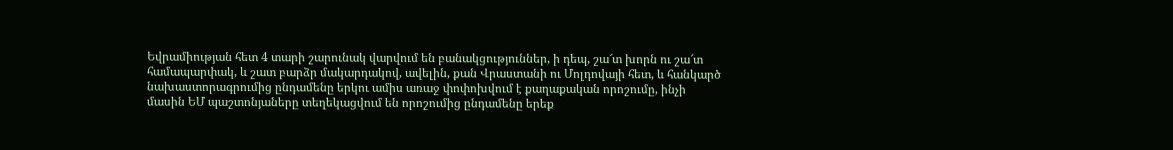Եվրամիության հետ 4 տարի շարունակ վարվում են բանակցություններ, ի դեպ, շա՜տ խորն ու շա՜տ համապարփակ, և շատ բարձր մակարդակով, ավելին, քան Վրաստանի ու Մոլդովայի հետ, և հանկարծ նախաստորագրումից ընդամենը երկու ամիս առաջ փոփոխվում է քաղաքական որոշումը, ինչի մասին ԵՄ պաշտոնյաները տեղեկացվում են որոշումից ընդամենը երեք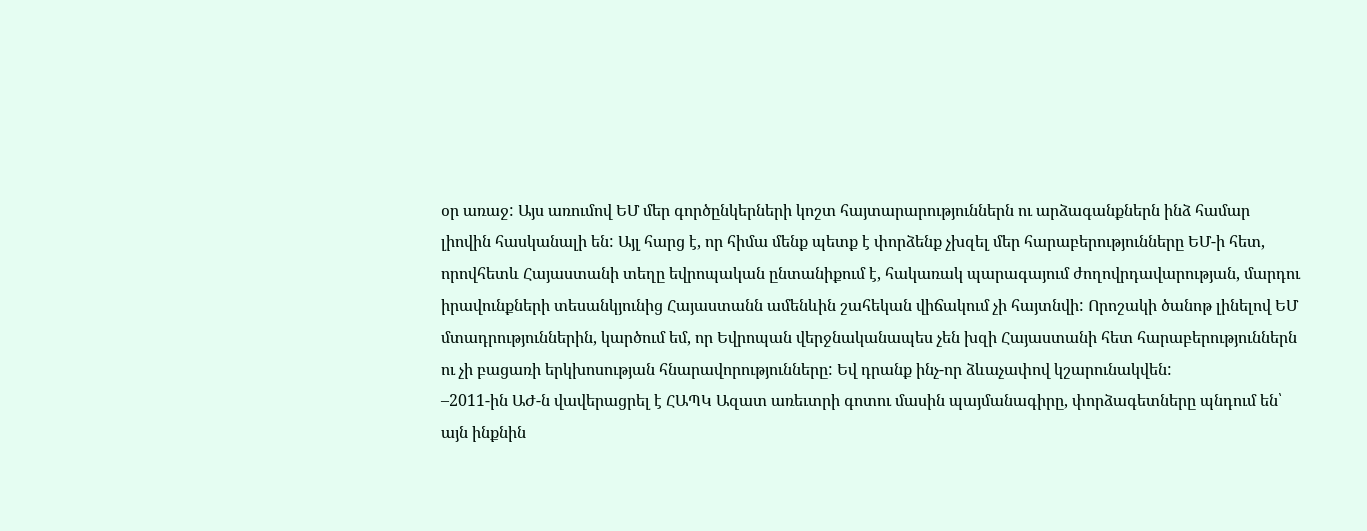օր առաջ: Այս առումով ԵՄ մեր գործընկերների կոշտ հայտարարություններն ու արձագանքներն ինձ համար լիովին հասկանալի են: Այլ հարց է, որ հիմա մենք պետք է փորձենք չխզել մեր հարաբերությունները ԵՄ-ի հետ, որովհետև Հայաստանի տեղը եվրոպական ընտանիքում է, հակառակ պարագայում ժողովրդավարության, մարդու իրավունքների տեսանկյունից Հայաստանն ամենևին շահեկան վիճակում չի հայտնվի: Որոշակի ծանոթ լինելով ԵՄ մտադրություններին, կարծում եմ, որ Եվրոպան վերջնականապես չեն խզի Հայաստանի հետ հարաբերություններն ու չի բացառի երկխոսության հնարավորությունները: Եվ դրանք ինչ-որ ձևաչափով կշարունակվեն:
–2011-ին ԱԺ-ն վավերացրել է ՀԱՊԿ Ազատ առեւտրի գոտու մասին պայմանագիրը, փորձագետները պնդում են՝ այն ինքնին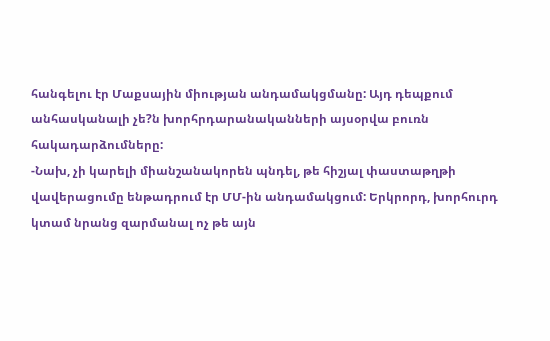հանգելու էր Մաքսային միության անդամակցմանը: Այդ դեպքում անհասկանալի չե?ն խորհրդարանականների այսօրվա բուռն հակադարձումները:
-Նախ, չի կարելի միանշանակորեն պնդել, թե հիշյալ փաստաթղթի վավերացումը ենթադրում էր ՄՄ-ին անդամակցում: Երկրորդ, խորհուրդ կտամ նրանց զարմանալ ոչ թե այն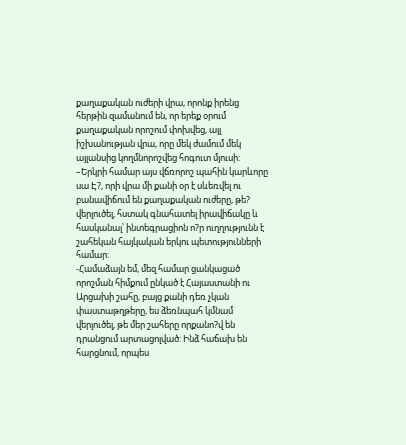քաղաքական ուժերի վրա, որոնք իրենց հերթին զամանում են, որ երեք օրում քաղաքական որոշում փոխվեց, այլ իշխանության վրա, որը մեկ ժամում մեկ այլանսից կողմնորոշվեց հոգուտ մյուսի:
–Երկրի համար այս վճռորոշ պահին կարևորը սա Է?, որի վրա մի քանի օր է սևեռվել ու բանավիճում են քաղաքական ուժերը, թե? վերլուծել, հստակ գնահատել իրավիճակը և հասկանալ՝ ինտեգրացիոն ո?ր ուղղությունն է շահեկան հայկական երկու պետությունների համար:
-Համաձայն եմ, մեզ համար ցանկացած որոշման հիմքում ընկած է Հայաստանի ու Արցախի շահը, բայց քանի դեռ չկան փաստաթղթերը, ես ձեռնպահ կմնամ վերլուծել, թե մեր շահերը որքանո?վ են դրանցում արտացոլված: Ինձ հաճախ են հարցնում, որպես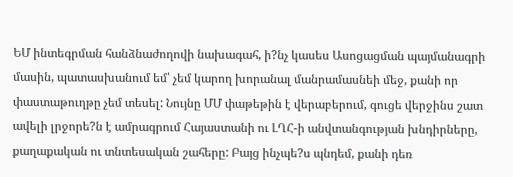ԵՄ ինտեգրման հանձնաժողովի նախագահ, ի?նչ կասես Ասոցացման պայմանագրի մասին, պատասխանում եմ՝ չեմ կարող խորանալ մանրամասնեի մեջ, քանի որ փաստաթուղթը չեմ տեսել: Նույնը ՄՄ փաթեթին է վերաբերում, գուցե վերջինս շատ ավելի լրջորե?ն է ամրագրում Հայաստանի ու ԼՂՀ-ի անվտանգության խնդիրները, քաղաքական ու տնտեսական շահերը: Բայց ինչպե?ս պնդեմ, քանի դեռ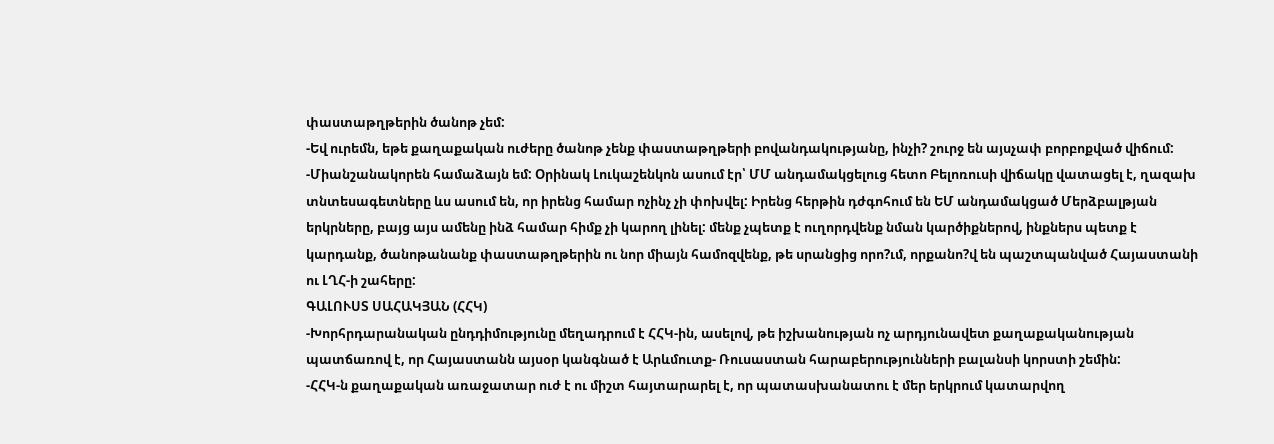փաստաթղթերին ծանոթ չեմ:
-Եվ ուրեմն, եթե քաղաքական ուժերը ծանոթ չենք փաստաթղթերի բովանդակությանը, ինչի? շուրջ են այսչափ բորբոքված վիճում:
-Միանշանակորեն համաձայն եմ: Օրինակ Լուկաշենկոն ասում էր՝ ՄՄ անդամակցելուց հետո Բելոռուսի վիճակը վատացել է, ղազախ տնտեսագետները ևս ասում են, որ իրենց համար ոչինչ չի փոխվել: Իրենց հերթին դժգոհում են ԵՄ անդամակցած Մերձբալթյան երկրները, բայց այս ամենը ինձ համար հիմք չի կարող լինել: մենք չպետք է ուղորդվենք նման կարծիքներով, ինքներս պետք է կարդանք, ծանոթանանք փաստաթղթերին ու նոր միայն համոզվենք, թե սրանցից որո?ւմ, որքանո?վ են պաշտպանված Հայաստանի ու ԼՂՀ-ի շահերը:
ԳԱԼՈՒՍՏ ՍԱՀԱԿՅԱՆ (ՀՀԿ)
-Խորհրդարանական ընդդիմությունը մեղադրում է ՀՀԿ-ին, ասելով, թե իշխանության ոչ արդյունավետ քաղաքականության պատճառով է, որ Հայաստանն այսօր կանգնած է Արևմուտք- Ռուսաստան հարաբերությունների բալանսի կորստի շեմին:
-ՀՀԿ-ն քաղաքական առաջատար ուժ է ու միշտ հայտարարել է, որ պատասխանատու է մեր երկրում կատարվող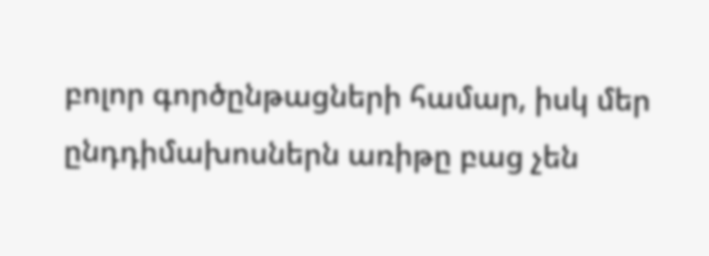բոլոր գործընթացների համար, իսկ մեր ընդդիմախոսներն առիթը բաց չեն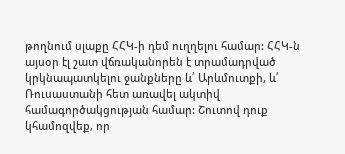թողնում սլաքը ՀՀԿ-ի դեմ ուղղելու համար: ՀՀԿ-ն այսօր էլ շատ վճռականորեն է տրամադրված կրկնապատկելու ջանքները և՛ Արևմուտքի, և՛ Ռուսաստանի հետ առավել ակտիվ համագործակցության համար: Շուտով դուք կհամոզվեք, որ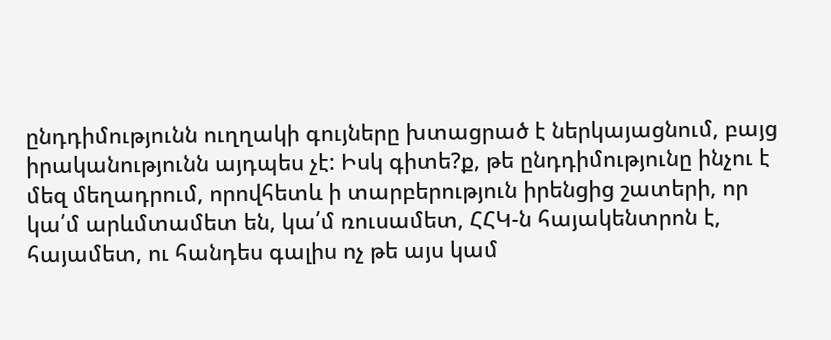ընդդիմությունն ուղղակի գույները խտացրած է ներկայացնում, բայց իրականությունն այդպես չէ: Իսկ գիտե?ք, թե ընդդիմությունը ինչու է մեզ մեղադրում, որովհետև ի տարբերություն իրենցից շատերի, որ կա՛մ արևմտամետ են, կա՛մ ռուսամետ, ՀՀԿ-ն հայակենտրոն է, հայամետ, ու հանդես գալիս ոչ թե այս կամ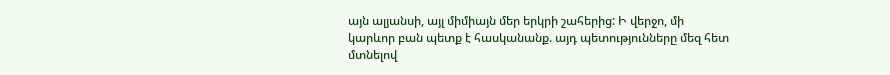այն ալյանսի, այլ միմիայն մեր երկրի շահերից: Ի վերջո, մի կարևոր բան պետք է հասկանանք. այդ պետությունները մեզ հետ մտնելով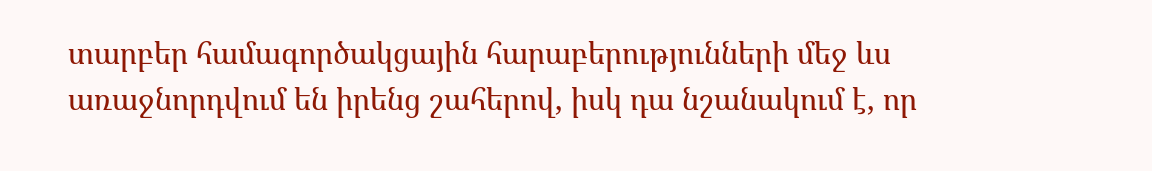տարբեր համագործակցային հարաբերությունների մեջ ևս առաջնորդվում են իրենց շահերով, իսկ դա նշանակում է, որ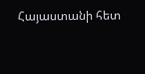Հայաստանի հետ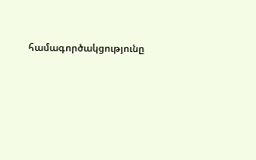համագործակցությունը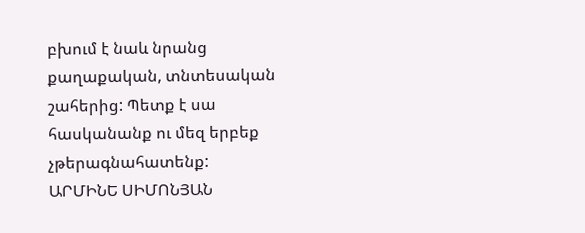բխում է նաև նրանց քաղաքական, տնտեսական շահերից: Պետք է սա հասկանանք ու մեզ երբեք չթերագնահատենք:
ԱՐՄԻՆԵ ՍԻՄՈՆՅԱՆ